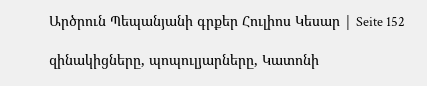Արծրուն Պեպանյանի գրքեր Հուլիոս Կեսար | Seite 152

զինակիցները, պոպուլյարները, Կատոնի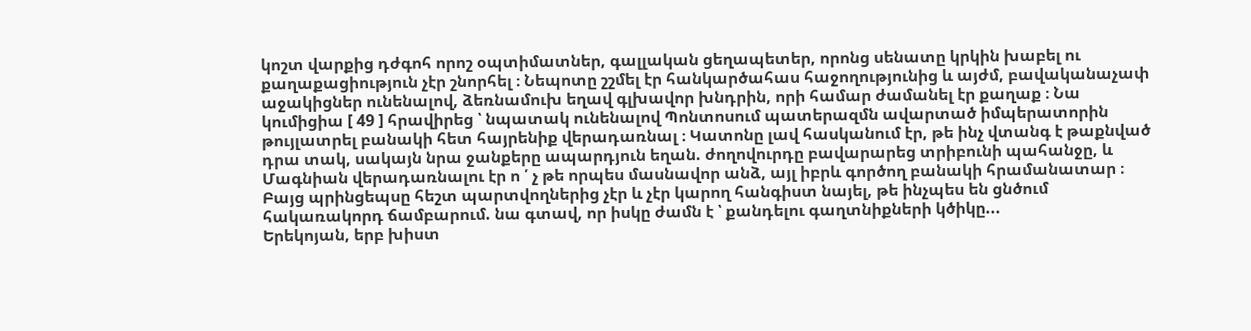կոշտ վարքից դժգոհ որոշ օպտիմատներ, գալլական ցեղապետեր, որոնց սենատը կրկին խաբել ու քաղաքացիություն չէր շնորհել ։ Նեպոտը շշմել էր հանկարծահաս հաջողությունից և այժմ, բավականաչափ աջակիցներ ունենալով, ձեռնամուխ եղավ գլխավոր խնդրին, որի համար ժամանել էր քաղաք ։ Նա կումիցիա [ 49 ] հրավիրեց ՝ նպատակ ունենալով Պոնտոսում պատերազմն ավարտած իմպերատորին թույլատրել բանակի հետ հայրենիք վերադառնալ ։ Կատոնը լավ հասկանում էր, թե ինչ վտանգ է թաքնված դրա տակ, սակայն նրա ջանքերը ապարդյուն եղան. ժողովուրդը բավարարեց տրիբունի պահանջը, և Մագնիան վերադառնալու էր ո ՛ չ թե որպես մասնավոր անձ, այլ իբրև գործող բանակի հրամանատար ։ Բայց պրինցեպսը հեշտ պարտվողներից չէր և չէր կարող հանգիստ նայել, թե ինչպես են ցնծում հակառակորդ ճամբարում. նա գտավ, որ իսկը ժամն է ՝ քանդելու գաղտնիքների կծիկը...
Երեկոյան, երբ խիստ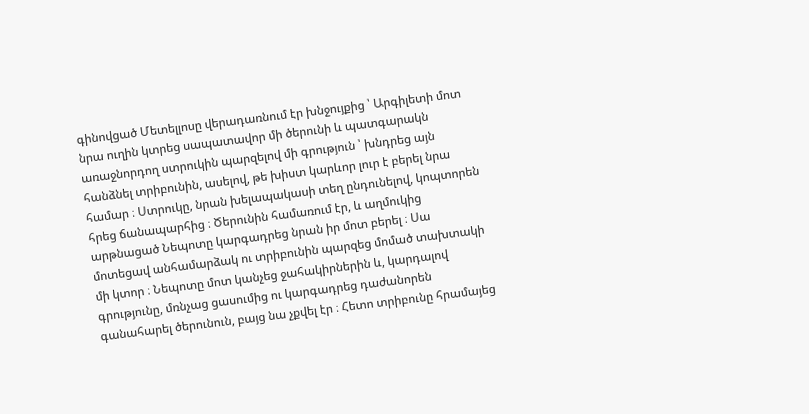գինովցած Մետելլոսը վերադառնում էր խնջույքից ՝ Արգիլետի մոտ նրա ուղին կտրեց սապատավոր մի ծերունի և պատգարակն առաջնորդող ստրուկին պարզելով մի գրություն ՝ խնդրեց այն հանձնել տրիբունին, ասելով, թե խիստ կարևոր լուր է բերել նրա համար ։ Ստրուկը, նրան խելապակասի տեղ ընդունելով, կոպտորեն հրեց ճանապարհից ։ Ծերունին համառում էր, և աղմուկից արթնացած Նեպոտը կարգադրեց նրան իր մոտ բերել ։ Սա մոտեցավ անհամարձակ ու տրիբունին պարզեց մոմած տախտակի մի կտոր ։ Նեպոտը մոտ կանչեց ջահակիրներին և, կարդալով գրությունը, մռնչաց ցասումից ու կարգադրեց դաժանորեն գանահարել ծերունուն, բայց նա չքվել էր ։ Հետո տրիբունը հրամայեց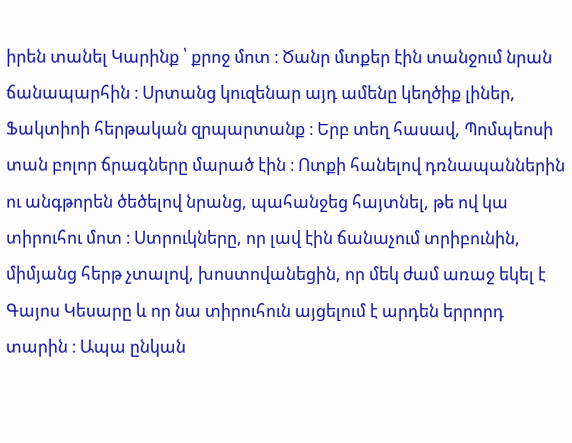իրեն տանել Կարինք ՝ քրոջ մոտ ։ Ծանր մտքեր էին տանջում նրան ճանապարհին ։ Սրտանց կուզենար այդ ամենը կեղծիք լիներ, Ֆակտիոի հերթական զրպարտանք ։ Երբ տեղ հասավ, Պոմպեոսի տան բոլոր ճրագները մարած էին ։ Ոտքի հանելով դռնապաններին ու անգթորեն ծեծելով նրանց, պահանջեց հայտնել, թե ով կա տիրուհու մոտ ։ Ստրուկները, որ լավ էին ճանաչում տրիբունին, միմյանց հերթ չտալով, խոստովանեցին, որ մեկ ժամ առաջ եկել է Գայոս Կեսարը և որ նա տիրուհուն այցելում է արդեն երրորդ տարին ։ Ապա ընկան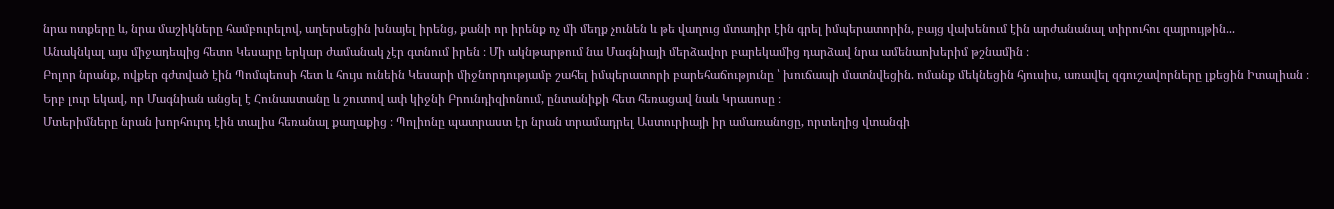նրա ոտքերը և, նրա մաշիկները համբուրելով, աղերսեցին խնայել իրենց, քանի որ իրենք ոչ մի մեղք չունեն և թե վաղուց մտադիր էին գրել իմպերատորին, բայց վախենում էին արժանանալ տիրուհու զայրույթին...
Անակնկալ այս միջադեպից հետո Կեսարը երկար ժամանակ չէր գտնում իրեն ։ Մի ակնթարթում նա Մագնիայի մերձավոր բարեկամից դարձավ նրա ամենաոխերիմ թշնամին ։
Բոլոր նրանք, ովքեր գժտված էին Պոմպեոսի հետ և հույս ունեին Կեսարի միջնորդությամբ շահել իմպերատորի բարեհաճությունը ՝ խուճապի մատնվեցին. ոմանք մեկնեցին հյուսիս, առավել զգուշավորները լքեցին Իտալիան ։ Երբ լուր եկավ, որ Մագնիան անցել է Հունաստանը և շուտով ափ կիջնի Բրունդիզիոնում, ընտանիքի հետ հեռացավ նաև Կրասոսը ։
Մտերիմները նրան խորհուրդ էին տալիս հեռանալ քաղաքից ։ Պոլիոնը պատրաստ էր նրան տրամադրել Աստուրիայի իր ամառանոցը, որտեղից վտանգի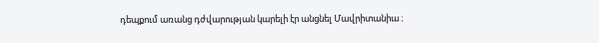դեպքում առանց դժվարության կարելի էր անցնել Մավրիտանիա ։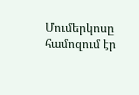Մումերկոսը համոզում էր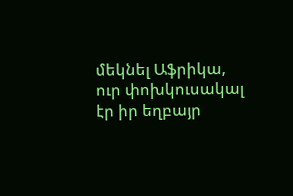մեկնել Աֆրիկա, ուր փոխկուսակալ էր իր եղբայր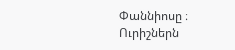Փաննիոսը ։ Ուրիշներն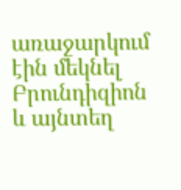առաջարկում էին մեկնել Բրունդիզիոն և այնտեղ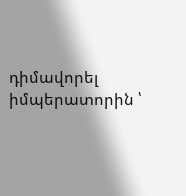դիմավորել իմպերատորին ՝